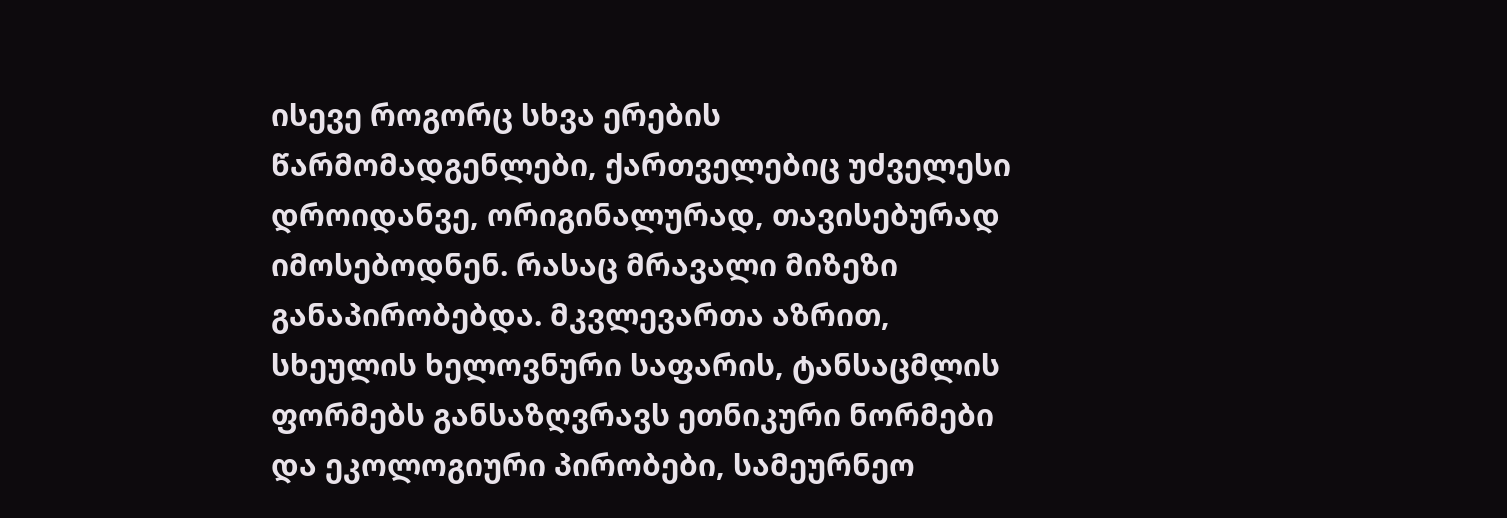ისევე როგორც სხვა ერების წარმომადგენლები, ქართველებიც უძველესი
დროიდანვე, ორიგინალურად, თავისებურად იმოსებოდნენ. რასაც მრავალი მიზეზი
განაპირობებდა. მკვლევართა აზრით, სხეულის ხელოვნური საფარის, ტანსაცმლის
ფორმებს განსაზღვრავს ეთნიკური ნორმები და ეკოლოგიური პირობები, სამეურნეო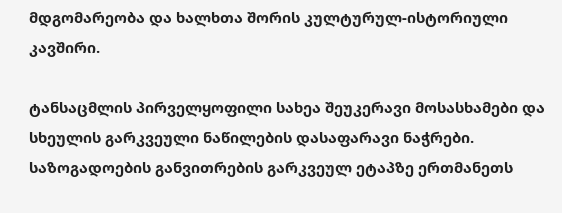მდგომარეობა და ხალხთა შორის კულტურულ-ისტორიული კავშირი.

ტანსაცმლის პირველყოფილი სახეა შეუკერავი მოსასხამები და სხეულის გარკვეული ნაწილების დასაფარავი ნაჭრები.
საზოგადოების განვითრების გარკვეულ ეტაპზე ერთმანეთს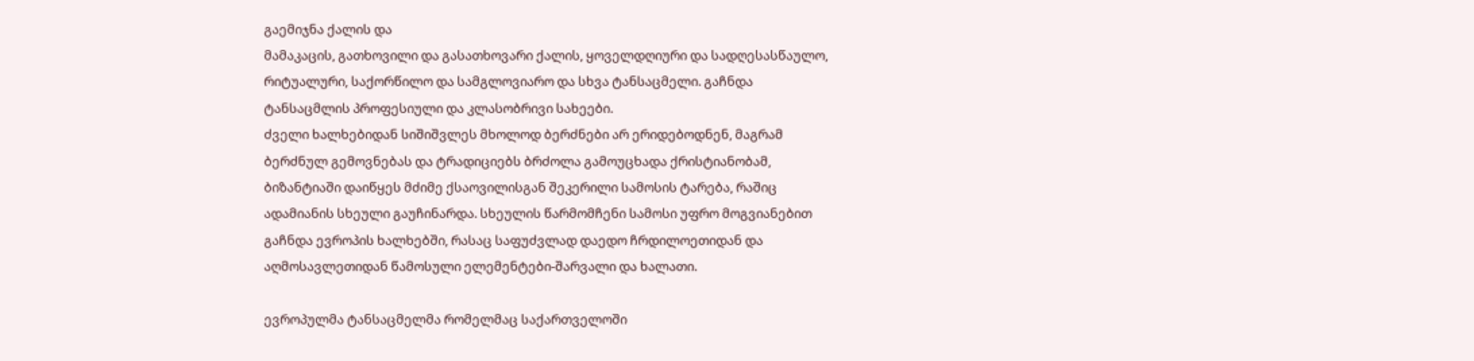გაემიჯნა ქალის და
მამაკაცის, გათხოვილი და გასათხოვარი ქალის, ყოველდღიური და სადღესასწაულო,
რიტუალური, საქორწილო და სამგლოვიარო და სხვა ტანსაცმელი. გაჩნდა
ტანსაცმლის პროფესიული და კლასობრივი სახეები.
ძველი ხალხებიდან სიშიშვლეს მხოლოდ ბერძნები არ ერიდებოდნენ, მაგრამ
ბერძნულ გემოვნებას და ტრადიციებს ბრძოლა გამოუცხადა ქრისტიანობამ,
ბიზანტიაში დაიწყეს მძიმე ქსაოვილისგან შეკერილი სამოსის ტარება, რაშიც
ადამიანის სხეული გაუჩინარდა. სხეულის წარმომჩენი სამოსი უფრო მოგვიანებით
გაჩნდა ევროპის ხალხებში, რასაც საფუძვლად დაედო ჩრდილოეთიდან და
აღმოსავლეთიდან წამოსული ელემენტები-შარვალი და ხალათი.

ევროპულმა ტანსაცმელმა რომელმაც საქართველოში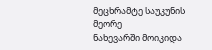მეცხრამტე საუკუნის მეორე
ნახევარში მოიკიდა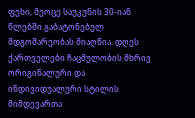ფეხი, მეოცე საუკუნის 30-იან წლებში გაბატონებულ
მდგომარეობას მიაღწია. დღეს ქართველები ჩაცმულობის მხრივ ორიგინალური და
ინდივიდუალური სტილის მიმდევართა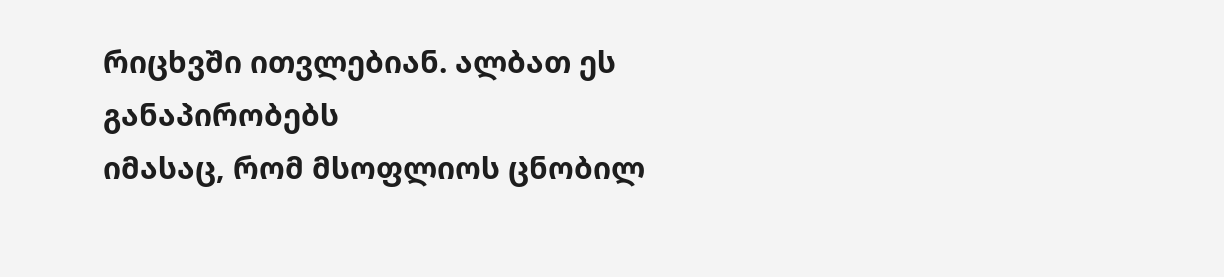რიცხვში ითვლებიან. ალბათ ეს განაპირობებს
იმასაც, რომ მსოფლიოს ცნობილ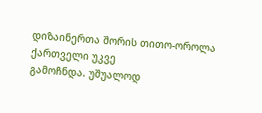დიზაინერთა შორის თითო-ოროლა ქართველი უკვე
გამოჩნდა. უშუალოდ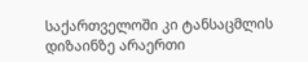საქართველოში კი ტანსაცმლის დიზაინზე არაერთი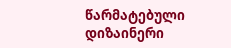წარმატებული დიზაინერი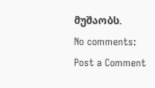მუშაობს.
No comments:
Post a Comment